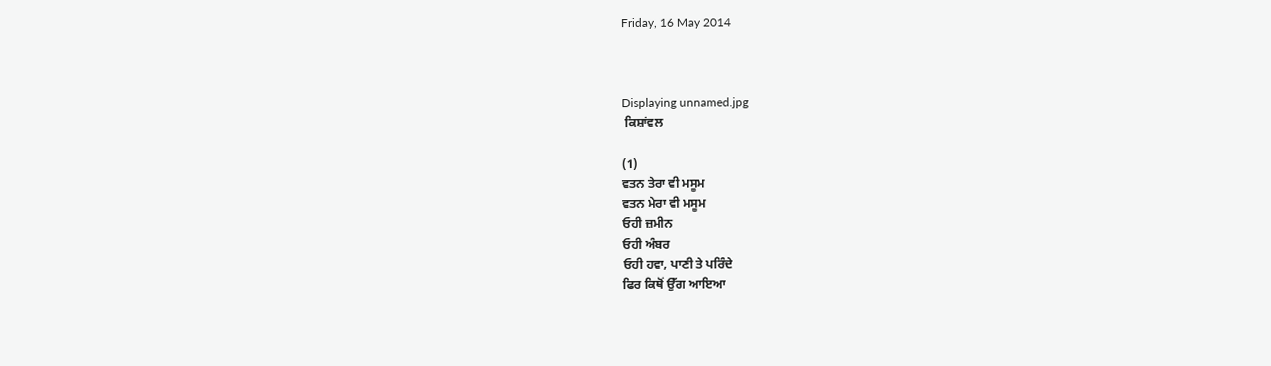Friday, 16 May 2014



Displaying unnamed.jpg
 ਕਿਸ਼ਾਂਵਲ

(1)
ਵਤਨ ਤੇਰਾ ਵੀ ਮਸੂਮ
ਵਤਨ ਮੇਰਾ ਵੀ ਮਸੂਮ
ਓਹੀ ਜ਼ਮੀਨ
ਓਹੀ ਅੰਬਰ
ਓਹੀ ਹਵਾ, ਪਾਣੀ ਤੇ ਪਰਿੰਦੇ
ਫਿਰ ਕਿਥੋਂ ਉੱਗ ਆਇਆ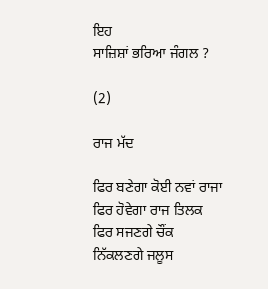ਇਹ
ਸਾਜ਼ਿਸ਼ਾਂ ਭਰਿਆ ਜੰਗਲ ?

(2)

ਰਾਜ ਮੱਦ

ਫਿਰ ਬਣੇਗਾ ਕੋਈ ਨਵਾਂ ਰਾਜਾ
ਫਿਰ ਹੋਵੇਗਾ ਰਾਜ ਤਿਲਕ
ਫਿਰ ਸਜਣਗੇ ਚੌਂਕ
ਨਿੱਕਲਣਗੇ ਜਲੂਸ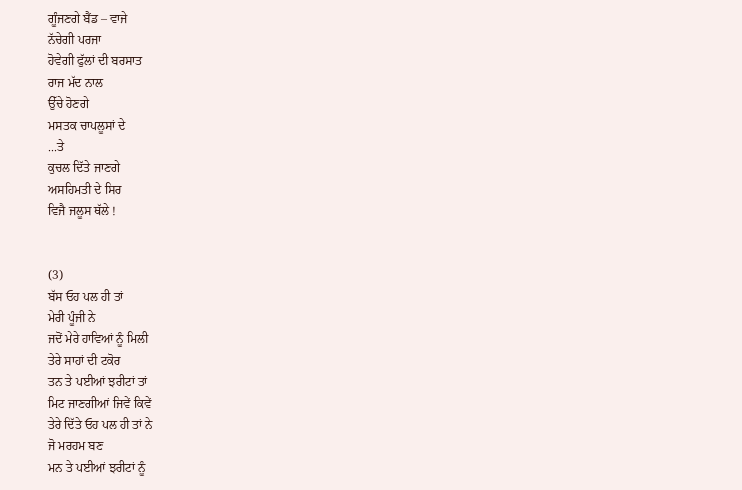ਗੂੰਜਣਗੇ ਬੈਂਡ – ਵਾਜੇ
ਨੱਚੇਗੀ ਪਰਜਾ
ਹੋਵੇਗੀ ਫੁੱਲਾਂ ਦੀ ਬਰਸਾਤ
ਰਾਜ ਮੱਦ ਨਾਲ
ਉੱਚੇ ਹੋਣਗੇ
ਮਸਤਕ ਚਾਪਲੂਸਾਂ ਦੇ
...ਤੇ
ਕੁਚਲ ਦਿੱਤੇ ਜਾਣਗੇ
ਅਸਹਿਮਤੀ ਦੇ ਸਿਰ
ਵਿਜੈ ਜਲੂਸ ਥੱਲੇ !


(3)
ਬੱਸ ਓਹ ਪਲ ਹੀ ਤਾਂ
ਮੇਰੀ ਪੂੰਜੀ ਨੇ
ਜਦੋਂ ਮੇਰੇ ਹਾਵਿਆਂ ਨੂੰ ਮਿਲੀ
ਤੇਰੇ ਸਾਹਾਂ ਦੀ ਟਕੋਰ
ਤਨ ਤੇ ਪਈਆਂ ਝਰੀਟਾਂ ਤਾਂ
ਮਿਟ ਜਾਣਗੀਆਂ ਜਿਵੇਂ ਕਿਵੇਂ
ਤੇਰੇ ਦਿੱਤੇ ਓਹ ਪਲ ਹੀ ਤਾਂ ਨੇ
ਜੋ ਮਰਹਮ ਬਣ
ਮਨ ਤੇ ਪਈਆਂ ਝਰੀਟਾਂ ਨੂੰ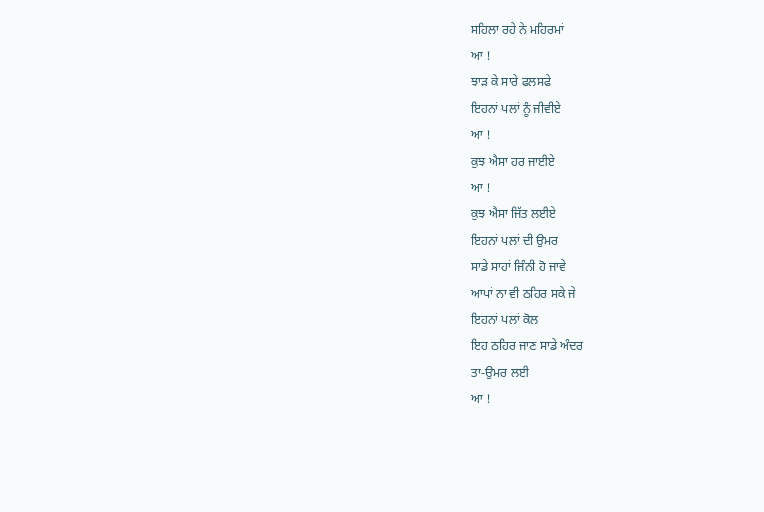ਸਹਿਲਾ ਰਹੇ ਨੇ ਮਹਿਰਮਾਂ
ਆ !
ਝਾੜ ਕੇ ਸਾਰੇ ਫਲਸਫੇ
ਇਹਨਾਂ ਪਲਾਂ ਨੂੰ ਜੀਵੀਏ
ਆ !
ਕੁਝ ਐਸਾ ਹਰ ਜਾਈਏ
ਆ !
ਕੁਝ ਐਸਾ ਜਿੱਤ ਲਈਏ
ਇਹਨਾਂ ਪਲਾਂ ਦੀ ਉਮਰ
ਸਾਡੇ ਸਾਹਾਂ ਜਿੰਨੀ ਹੋ ਜਾਵੇ
ਆਪਾਂ ਨਾ ਵੀ ਠਹਿਰ ਸਕੇ ਜੇ
ਇਹਨਾਂ ਪਲਾਂ ਕੋਲ
ਇਹ ਠਹਿਰ ਜਾਣ ਸਾਡੇ ਅੰਦਰ
ਤਾ-ਉਮਰ ਲਈ
ਆ !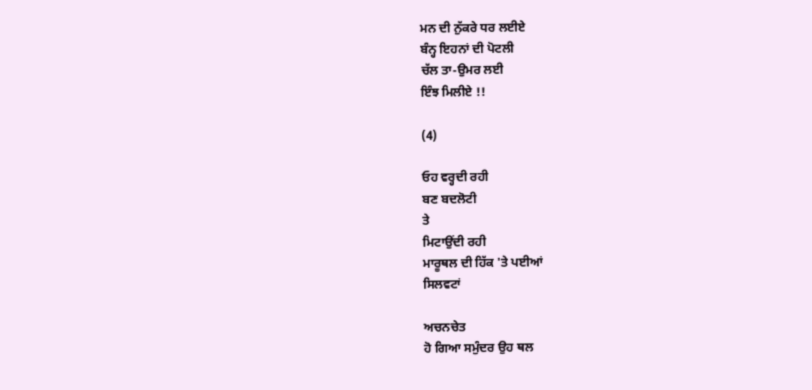ਮਨ ਦੀ ਨੁੱਕਰੇ ਧਰ ਲਈਏ
ਬੰਨ੍ਹ ਇਹਨਾਂ ਦੀ ਪੋਟਲੀ
ਚੱਲ ਤਾ-ਉਮਰ ਲਈ
ਇੰਝ ਮਿਲੀਏ !!

(4)

ਓਹ ਵਰ੍ਹਦੀ ਰਹੀ
ਬਣ ਬਦਲੋਟੀ
ਤੇ
ਮਿਟਾਉਂਦੀ ਰਹੀ
ਮਾਰੂਥਲ ਦੀ ਹਿੱਕ 'ਤੇ ਪਈਆਂ
ਸਿਲਵਟਾਂ

ਅਚਨਚੇਤ
ਹੋ ਗਿਆ ਸਮੁੰਦਰ ਉਹ ਥਲ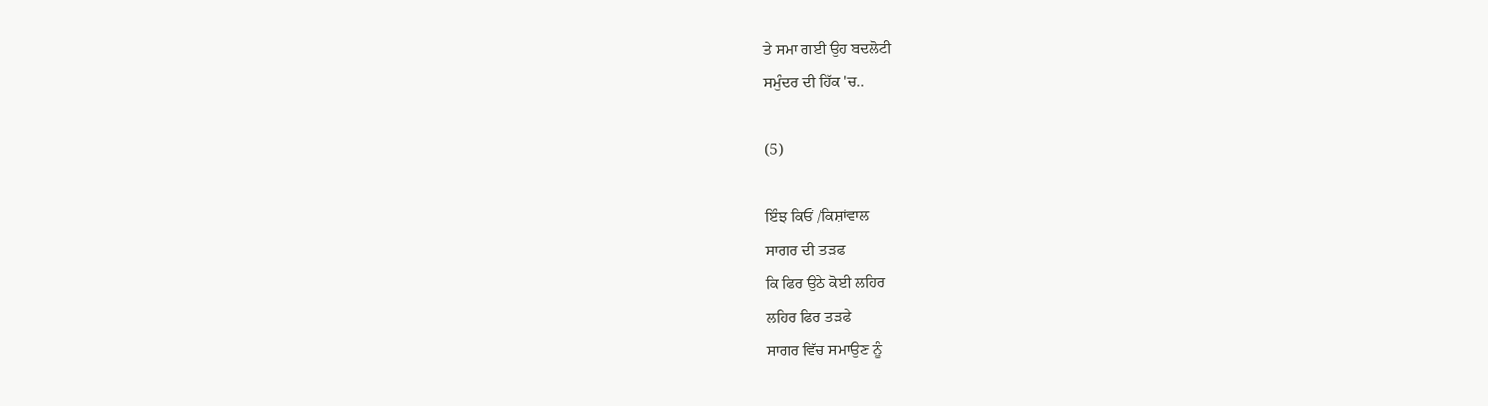ਤੇ ਸਮਾ ਗਈ ਉਹ ਬਦਲੋਟੀ
ਸਮੁੰਦਰ ਦੀ ਹਿੱਕ 'ਚ..

(5)

ਇੰਝ ਕਿਓਂ /ਕਿਸ਼ਾਂਵਾਲ
ਸਾਗਰ ਦੀ ਤੜਫ
ਕਿ ਫਿਰ ਉਠੇ ਕੋਈ ਲਹਿਰ
ਲਹਿਰ ਫਿਰ ਤੜਫੇ
ਸਾਗਰ ਵਿੱਚ ਸਮਾਉਣ ਨੂੰ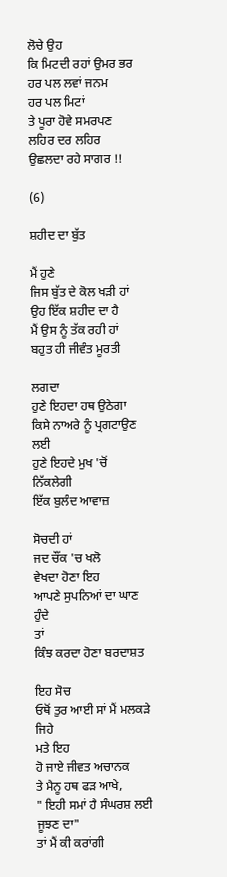ਲੋਚੇ ਉਹ
ਕਿ ਮਿਟਦੀ ਰਹਾਂ ਉਮਰ ਭਰ
ਹਰ ਪਲ ਲਵਾਂ ਜਨਮ
ਹਰ ਪਲ ਮਿਟਾਂ
ਤੇ ਪੂਰਾ ਹੋਵੇ ਸਮਰਪਣ
ਲਹਿਰ ਦਰ ਲਹਿਰ
ਉਛਲਦਾ ਰਹੇ ਸਾਗਰ !!

(6)

ਸ਼ਹੀਦ ਦਾ ਬੁੱਤ

ਮੈਂ ਹੁਣੇ
ਜਿਸ ਬੁੱਤ ਦੇ ਕੋਲ ਖੜੀ ਹਾਂ
ਉਹ ਇੱਕ ਸ਼ਹੀਦ ਦਾ ਹੈ
ਮੈਂ ਉਸ ਨੂੰ ਤੱਕ ਰਹੀ ਹਾਂ
ਬਹੁਤ ਹੀ ਜੀਵੰਤ ਮੂਰਤੀ

ਲਗਦਾ
ਹੁਣੇ ਇਹਦਾ ਹਥ ਉਠੇਗਾ
ਕਿਸੇ ਨਾਅਰੇ ਨੂੰ ਪ੍ਰਗਟਾਉਣ ਲਈ
ਹੁਣੇ ਇਹਦੇ ਮੁਖ 'ਚੋਂ ਨਿੱਕਲੇਗੀ
ਇੱਕ ਬੁਲੰਦ ਆਵਾਜ਼

ਸੋਚਦੀ ਹਾਂ
ਜਦ ਚੌਂਕ 'ਚ ਖਲੋ
ਵੇਖਦਾ ਹੋਣਾ ਇਹ
ਆਪਣੇ ਸੁਪਨਿਆਂ ਦਾ ਘਾਣ ਹੁੰਦੇ
ਤਾਂ
ਕਿੰਝ ਕਰਦਾ ਹੋਣਾ ਬਰਦਾਸ਼ਤ

ਇਹ ਸੋਚ
ਓਥੋਂ ਤੁਰ ਆਈ ਸਾਂ ਮੈਂ ਮਲਕੜੇ ਜਿਹੇ
ਮਤੇ ਇਹ
ਹੋ ਜਾਏ ਜੀਵਤ ਅਚਾਨਕ
ਤੇ ਮੈਨੂ ਹਥ ਫੜ ਆਖੇ,
" ਇਹੀ ਸਮਾਂ ਹੈ ਸੰਘਰਸ਼ ਲਈ ਜੂਝਣ ਦਾ"
ਤਾਂ ਮੈਂ ਕੀ ਕਰਾਂਗੀ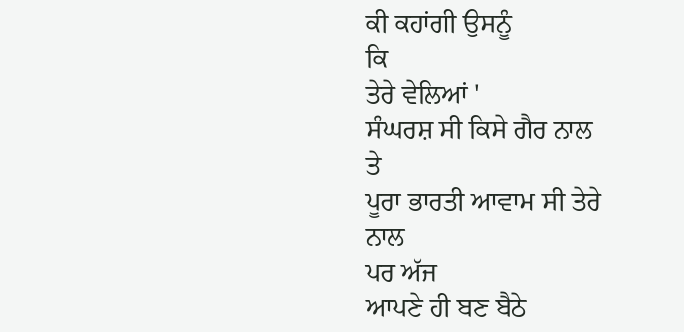ਕੀ ਕਹਾਂਗੀ ਉਸਨੂੰ
ਕਿ
ਤੇਰੇ ਵੇਲਿਆਂ '
ਸੰਘਰਸ਼ ਸੀ ਕਿਸੇ ਗੈਰ ਨਾਲ
ਤੇ
ਪੂਰਾ ਭਾਰਤੀ ਆਵਾਮ ਸੀ ਤੇਰੇ ਨਾਲ
ਪਰ ਅੱਜ
ਆਪਣੇ ਹੀ ਬਣ ਬੈਠੇ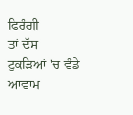ਫਿਰੰਗੀ
ਤਾਂ ਦੱਸ
ਟੁਕੜਿਆਂ 'ਚ ਵੰਡੇ ਆਵਾਮ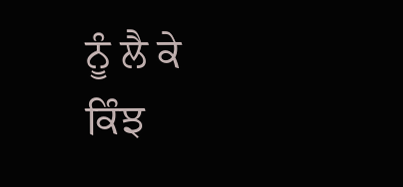ਨੂੰ ਲੈ ਕੇ
ਕਿੰਝ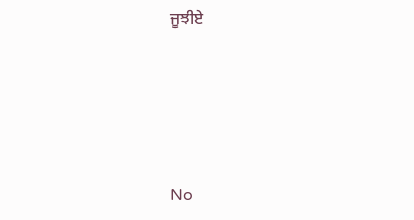ਜੂਝੀਏ






No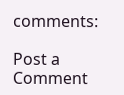comments:

Post a Comment